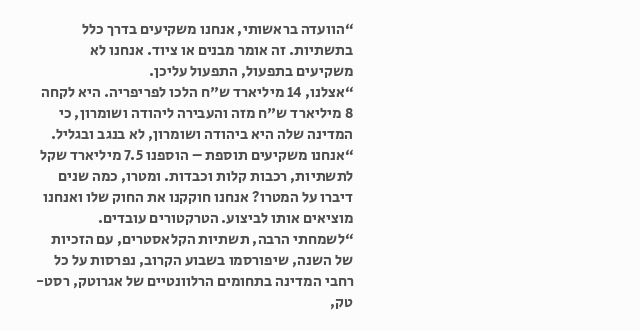“הוועדה בראשותי, אנחנו משקיעים בדרך כלל בתשתיות. זה אומר מבנים או ציוד. אנחנו לא משקיעים בתפעול, התפעול עליכן.
“אצלנו, 14 מיליארד ש"ח הלכו לפריפריה. היא לקחה 8 מיליארד ש"ח מזה והעבירה ליהודה ושומרון, כי המדינה שלה היא ביהודה ושומרון, לא בנגב ובגליל.
“אנחנו משקיעים תוספת – הוספנו 7.5 מיליארד שקל לתשתיות, רכבות קלות וכבדות. ומטרו, כמה שנים דיברו על המטרו? אנחנו חוקקנו את החוק שלו ואנחנו מוציאים אותו לביצוע. הטרקטורים עובדים.
“לשמחתי הרבה, תשתיות הקלאסטרים, עם הזכיות של השנה, שיפורסמו בשבוע הקרוב, נפרסות על כל רחבי המדינה בתחומים הרלוונטיים של אגרוטק, רסט-טק,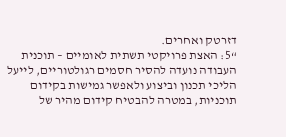דזרטק ואחרים.
“5: האצת פרויקטי תשתית לאומיים – תוכנית העבודה נועדה להסיר חסמים רגולטוריים, לייעל הליכי תכנון וביצוע ולאפשר גמישות בקידום תוכניות, במטרה להבטיח קידום מהיר של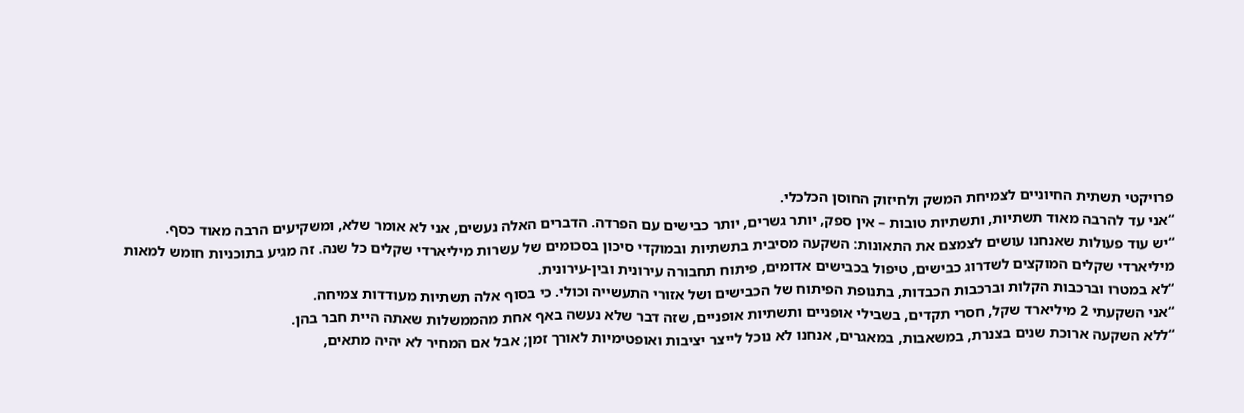פרויקטי תשתית החיוניים לצמיחת המשק ולחיזוק החוסן הכלכלי.
“אני עד להרבה מאוד תשתיות, ותשתיות טובות – אין ספק, יותר גשרים, יותר כבישים עם הפרדה. הדברים האלה נעשים, אני לא אומר שלא, ומשקיעים הרבה מאוד כסף.
“יש עוד פעולות שאנחנו עושים לצמצם את התאונות: השקעה מסיבית בתשתיות ובמוקדי סיכון בסכומים של עשרות מיליארדי שקלים כל שנה. זה מגיע בתוכניות חומש למאות מיליארדי שקלים המוקצים לשדרוג כבישים, טיפול בכבישים אדומים, פיתוח תחבורה עירונית ובין-עירונית.
“לא במטרו וברכבות הקלות וברכבות הכבדות, בתנופת הפיתוח של הכבישים ושל אזורי התעשייה וכולי. כי בסוף אלה תשתיות מעודדות צמיחה.
“אני השקעתי 2 מיליארד שקל, חסרי תקדים, בשבילי אופניים ותשתיות אופניים, שזה דבר שלא נעשה באף אחת מהממשלות שאתה היית חבר בהן.
“ללא השקעה ארוכת שנים בצנרת, במשאבות, במאגרים, אנחנו לא נוכל לייצר יציבות ואופטימיות לאורך זמן; אבל אם המחיר לא יהיה מתאים,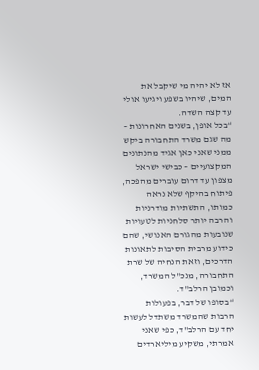אז לא יהיה מי שיקבל את המים, שיהיו בשפע ויגיעו אולי עד קצה השדה.
“בכל אופן, בשנים האחרונות – מה שגם משרד התחבורה ביקש ממני שאני כאן אגיד מהנתונים המקצועיים – כבישי ישראל מצפון עד דרום עוברים מהפכה, פיתוח בהיקף שלא נראה כמותו, התשתיות מודרניות והרבה יותר סלחניות לטעויות שנובעות מהגורם האנושי, שהם כידוע מרבית הסיבות לתאונות הדרכים, וזאת הנחיה של שרת התחבורה, מנכ"ל המשרד, וכמובן הרלב"ד.
“בסופו של דבר, בפעולות הרבות שהמשרד משתדל לעשות יחד עם הרלב"ד, כפי שאני אמרתי, משקיע מיליארדים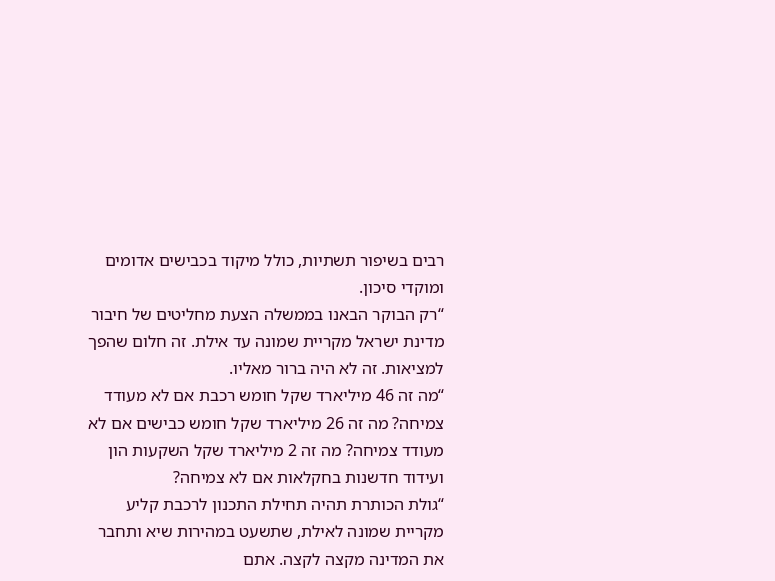רבים בשיפור תשתיות, כולל מיקוד בכבישים אדומים ומוקדי סיכון.
“רק הבוקר הבאנו בממשלה הצעת מחליטים של חיבור מדינת ישראל מקריית שמונה עד אילת. זה חלום שהפך למציאות. זה לא היה ברור מאליו.
“מה זה 46 מיליארד שקל חומש רכבת אם לא מעודד צמיחה? מה זה 26 מיליארד שקל חומש כבישים אם לא מעודד צמיחה? מה זה 2 מיליארד שקל השקעות הון ועידוד חדשנות בחקלאות אם לא צמיחה?
“גולת הכותרת תהיה תחילת התכנון לרכבת קליע מקריית שמונה לאילת, שתשעט במהירות שיא ותחבר את המדינה מקצה לקצה. אתם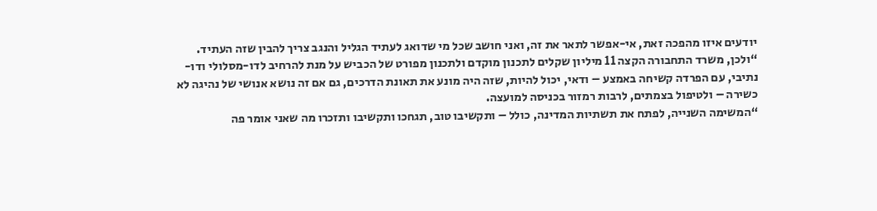יודעים איזו מהפכה זאת, אי-אפשר לתאר את זה, ואני חושב שכל מי שדואג לעתיד הגליל והנגב צריך להבין שזה העתיד.
“ולכן, משרד התחבורה הקצה 11 מיליון שקלים לתכנון מוקדם ולתכנון מפורט של הכביש על מנת להרחיב לדו-מסלולי ודו-נתיבי, עם הפרדה קשיחה באמצע – ודאי, יכול להיות, שזה היה מונע את תאונת הדרכים, גם אם זה נושא אנושי של נהיגה לא כשירה – ולטיפול בצמתים, לרבות רמזור בכניסה למועצה.
“המשימה השנייה, לפתח את תשתיות המדינה, כולל – ותקשיבו טוב, תגחכו ותקשיבו ותזכרו מה שאני אומר פה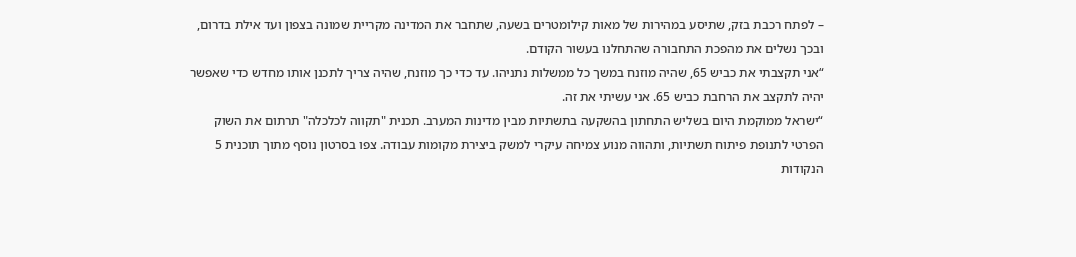– לפתח רכבת בזק, שתיסע במהירות של מאות קילומטרים בשעה, שתחבר את המדינה מקריית שמונה בצפון ועד אילת בדרום, ובכך נשלים את מהפכת התחבורה שהתחלנו בעשור הקודם.
“אני תקצבתי את כביש 65, שהיה מוזנח במשך כל ממשלות נתניהו. עד כדי כך מוזנח, שהיה צריך לתכנן אותו מחדש כדי שאפשר יהיה לתקצב את הרחבת כביש 65. אני עשיתי את זה.
“ישראל ממוקמת היום בשליש התחתון בהשקעה בתשתיות מבין מדינות המערב. תכנית "תקווה לכלכלה" תרתום את השוק הפרטי לתנופת פיתוח תשתיות, ותהווה מנוע צמיחה עיקרי למשק ביצירת מקומות עבודה. צפו בסרטון נוסף מתוך תוכנית 5 הנקודות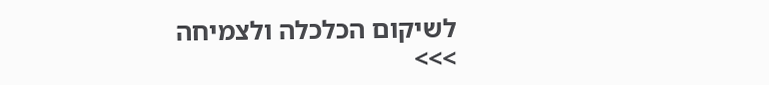לשיקום הכלכלה ולצמיחה >>>